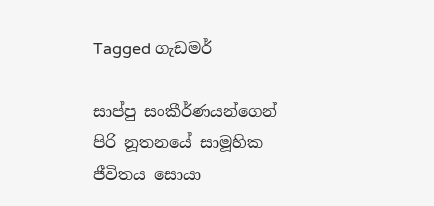Tagged ගැඩමර්

සාප්පු සංකීර්ණයන්ගෙන් පිරි නූතනයේ සාමූහික ජීවිතය සොයා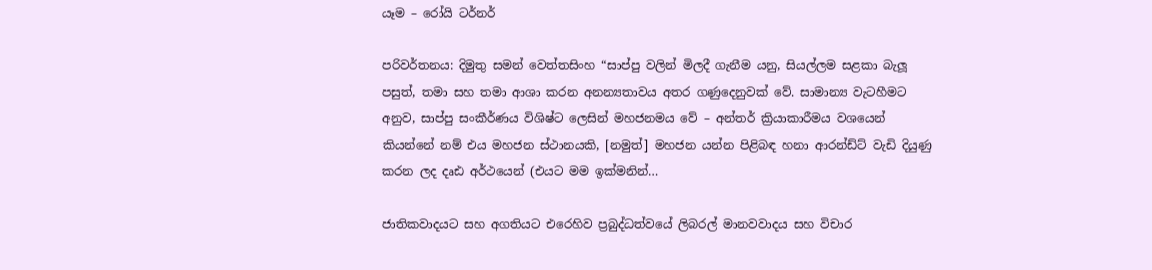යෑම – රෝයි ටර්නර්

පරිවර්තනය: දිමුතු සමන් වෙත්තසිංහ “සාප්පු වලින් මිලදී ගැනීම යනු, සියල්ලම සළකා බැලූ පසුත්, තමා සහ තමා ආශා කරන අනන්‍යතාවය අතර ගණුදෙනුවක් වේ. සාමාන්‍ය වැටහීමට අනුව, සාප්පු සංකීර්ණය විශිෂ්ට ලෙසින් මහජනමය වේ – අන්තර් ක්‍රියාකාරීමය වශයෙන් කියන්නේ නම් එය මහජන ස්ථානයකි, [නමුත්] මහජන යන්න පිළිබඳ හනා ආරන්ඩ්ට් වැඩි දියුණු කරන ලද දෘඪ අර්ථයෙන් (එයට මම ඉක්මනින්…

ජාතිකවාදයට සහ අගතියට එරෙහිව ප්‍රබුද්ධත්වයේ ලිබරල් මානවවාදය සහ විචාර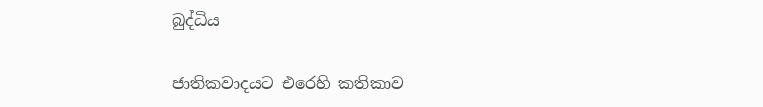බුද්ධිය

ජාතිකවාදයට එරෙහි කතිකාව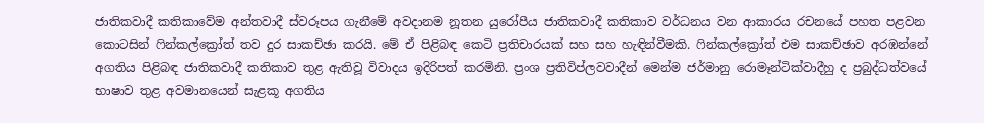ජාතිකවාදී කතිකාවේම අන්තවාදී ස්වරූපය ගැනීමේ අවදානම නූතන යුරෝපීය ජාතිකවාදී කතිකාව වර්ධනය වන ආකාරය රචනයේ පහත පළවන කොටසින් ෆින්කල්ක්‍රෝත් තව දුර සාකච්ඡා කරයි. මේ ඒ පිළිබඳ කෙටි ප්‍රතිචාරයක් සහ සහ හැඳින්වීමකි. ෆින්කල්ක්‍රෝත් එම සාකච්ඡාව අරඹන්නේ අගතිය පිළිබඳ ජාතිකවාදී කතිකාව තුළ ඇතිවූ විවාදය ඉදිරිපත් කරමිනි. ප්‍රංශ ප්‍රතිවිප්ලවවාදීන් මෙන්ම ජර්මානු රොමෑන්ටික්වාදීහු ද ප්‍රබුද්ධත්වයේ භාෂාව තුළ අවමානයෙන් සැළකූ අගතිය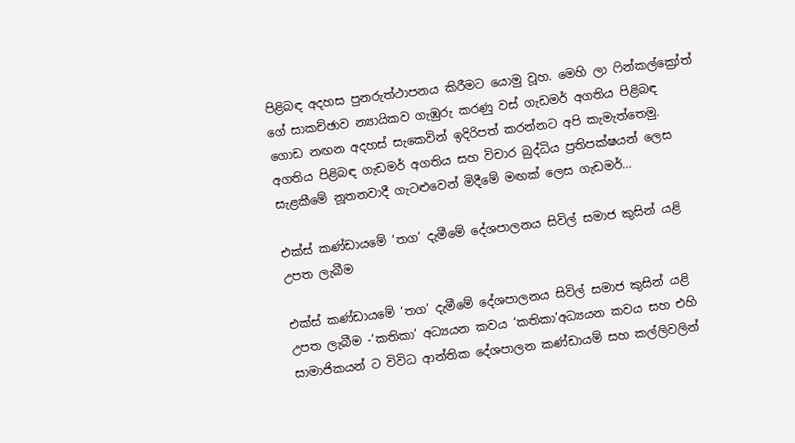පිළිබඳ අදහස පුනරුත්ථාපනය කිරීමට යොමු වූහ. මෙහි ලා ෆින්කල්ක්‍රෝත් ගේ සාකච්ඡාව න්‍යායිකව ගැඹුරු කරණු වස් ගැඩමර් අගතිය පිළිබඳ ගොඩ නඟන අදහස් සැකෙවින් ඉදිරිපත් කරන්නට අපි කැමැත්තෙමු. අගතිය පිළිබඳ ගැඩමර් අගතිය සහ විචාර බුද්ධිය ප්‍රතිපක්ෂයන් ලෙස සැළකීමේ නූතනවාදී ගැටළුවෙන් මිදීමේ මඟක් ලෙස ගැඩමර්…

එක්ස් කණ්ඩායමේ ‘තග’ දැමීමේ දේශපාලනය සිවිල් සමාජ කුසින් යළි උපත ලැබීම

එක්ස් කණ්ඩායමේ ‘තග‘ දැමීමේ දේශපාලනය සිවිල් සමාජ කුසින් යළි උපත ලැබීම -‘කතිකා’ අධ්‍යයන කවය ‘කතිකා’අධ්‍යයන කවය සහ එහි සාමාජිකයන් ට විවිධ ආන්තික දේශපාලන කණ්ඩායම් සහ කල්ලිවලින්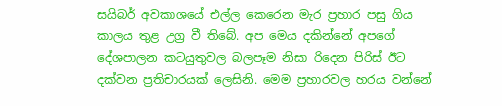සයිබර් අවකාශයේ එල්ල කෙරෙන මැර ප්‍රහාර පසු ගිය කාලය තුළ උග්‍ර වී තිබේ. අප මෙය දකින්නේ අපගේ දේශපාලන කටයුතුවල බලපෑම නිසා රිදෙන පිරිස් ඊට දක්වන ප්‍රතිචාරයක් ලෙසිනි. මෙම ප්‍රහාරවල හරය වන්නේ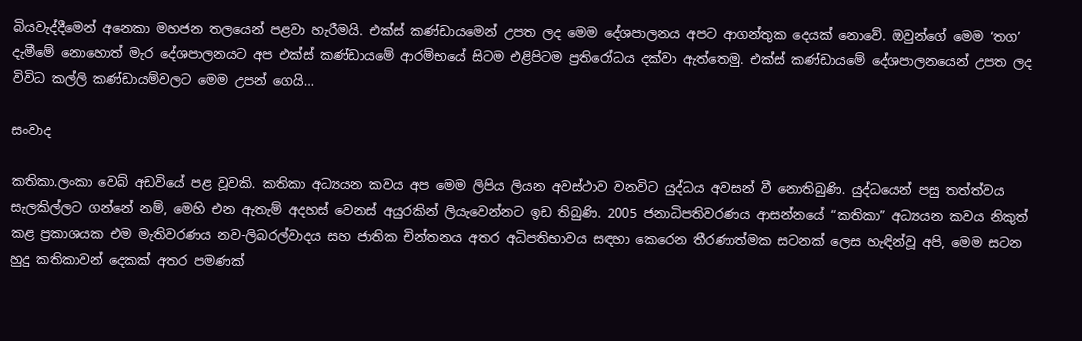බියවැද්දීමෙන් අනෙකා මහජන තලයෙන් පළවා හැරීමයි. එක්ස් කණ්ඩායමෙන් උපත ලද මෙම දේශපාලනය අපට ආගන්තුක දෙයක් නොවේ. ඔවුන්ගේ මෙම ‘තග’ දැමීමේ නොහොත් මැර දේශපාලනයට අප එක්ස් කණ්ඩායමේ ආරම්භයේ සිටම එළිපිටම ප්‍රතිරෝධය දක්වා ඇත්තෙමු. එක්ස් කණ්ඩායමේ දේශපාලනයෙන් උපත ලද විවිධ කල්ලි කණ්ඩායම්වලට මෙම උපන් ගෙයි…

සංවාද

කතිකා.ලංකා වෙබ් අඩවියේ පළ වූවකි. කතිකා අධ්‍යයන කවය අප මෙම ලිපිය ලියන අවස්ථාව වනවිට යුද්ධය අවසන් වී නොතිබුණි. යුද්ධයෙන් පසු තත්ත්වය සැලකිල්ලට ගන්නේ නම්, මෙහි එන ඇතැම් අදහස් වෙනස් අයුරකින් ලියැවෙන්නට ඉඩ තිබුණි. 2005 ජනාධිපතිවරණය ආසන්නයේ “කතිකා” අධ්‍යයන කවය නිකුත් කළ ප්‍රකාශයක එම මැතිවරණය නව-ලිබරල්වාදය සහ ජාතික චින්තනය අතර අධිපතිභාවය සඳහා කෙරෙන තීරණාත්මක සටනක් ලෙස හැඳින්වූ අපි, මෙම සටන හුදු කතිකාවන් දෙකක් අතර පමණක්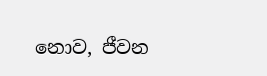නොව, ජීවන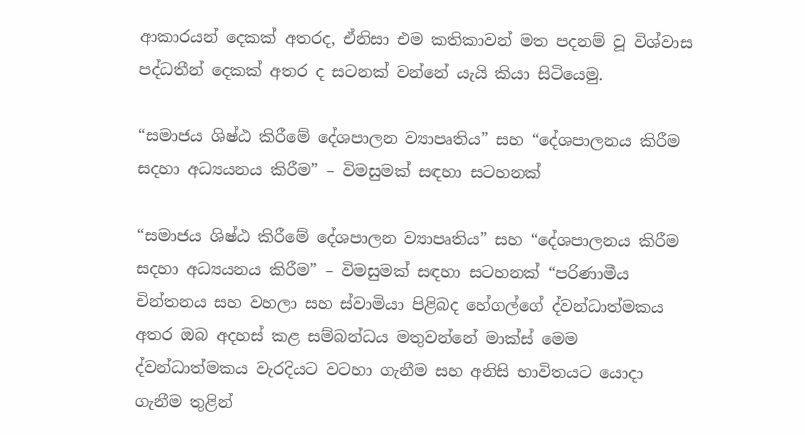ආකාරයන් දෙකක් අතරද, ඒනිසා එම කතිකාවන් මත පදනම් වූ විශ්වාස පද්ධතීන් දෙකක් අතර ද සටනක් වන්නේ යැයි කියා සිටියෙමු.

“සමාජය ශිෂ්ඨ කිරීමේ දේශපාලන ව්‍යාපෘතිය” සහ “දේශපාලනය කිරීම සදහා අධ්‍යයනය කිරීම” – විමසුමක් සඳහා සටහනක්

“සමාජය ශිෂ්ඨ කිරීමේ දේශපාලන ව්‍යාපෘතිය” සහ “දේශපාලනය කිරීම සදහා අධ්‍යයනය කිරීම” – විමසුමක් සඳහා සටහනක් “පරිණාමීය චින්තනය සහ වහලා සහ ස්වාමියා පිළිබද හේගල්ගේ ද්වන්ධාත්මකය අතර ඔබ අදහස් කළ සම්බන්ධය මතුවන්නේ මාක්ස් මෙම ද්වන්ධාත්මකය වැරදියට වටහා ගැනීම සහ අනිසි භාවිතයට යොදා ගැනීම තුළින්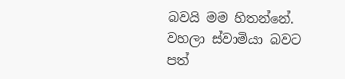බවයි මම හිතන්නේ. වහලා ස්වාමියා බවට පත්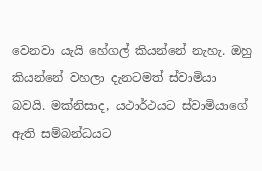වෙනවා යැයි හේගල් කියන්නේ නැහැ. ඔහු කියන්නේ වහලා දැනටමත් ස්වාමියා බවයි. මක්නිසාද, යථාර්ථයට ස්වාමියාගේ ඇති සම්බන්ධයට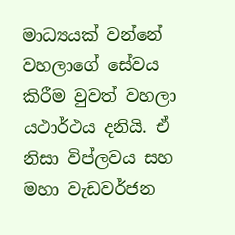මාධ්‍යයක් වන්නේ වහලාගේ සේවය කිරීම වුවත් වහලා යථාර්ථය දනියි. ඒ නිසා විප්ලවය සහ මහා වැඩවර්ජන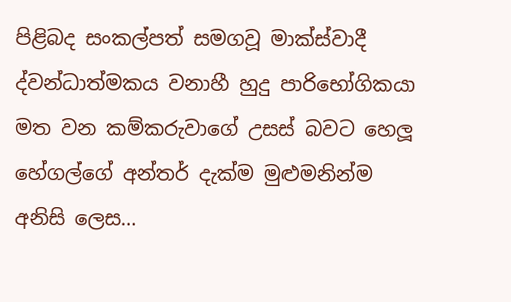පිළිබද සංකල්පත් සමගවූ මාක්ස්වාදී ද්වන්ධාත්මකය වනාහී හුදු පාරිභෝගිකයා මත වන කම්කරුවාගේ උසස් බවට හෙලූ හේගල්ගේ අන්තර් දැක්ම මුළුමනින්ම අනිසි ලෙස…